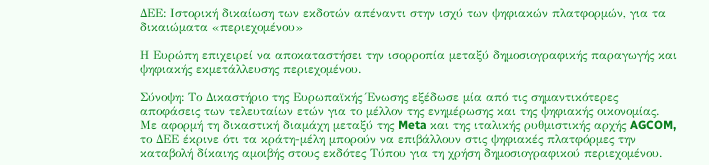ΔΕΕ: Ιστορική δικαίωση των εκδοτών απέναντι στην ισχύ των ψηφιακών πλατφορμών, για τα δικαιώματα «περιεχομένου»

Η Ευρώπη επιχειρεί να αποκαταστήσει την ισορροπία μεταξύ δημοσιογραφικής παραγωγής και ψηφιακής εκμετάλλευσης περιεχομένου.

Σύνοψη: Το Δικαστήριο της Ευρωπαϊκής Ένωσης εξέδωσε μία από τις σημαντικότερες αποφάσεις των τελευταίων ετών για το μέλλον της ενημέρωσης και της ψηφιακής οικονομίας. Με αφορμή τη δικαστική διαμάχη μεταξύ της Meta και της ιταλικής ρυθμιστικής αρχής AGCOM, το ΔΕΕ έκρινε ότι τα κράτη-μέλη μπορούν να επιβάλλουν στις ψηφιακές πλατφόρμες την καταβολή δίκαιης αμοιβής στους εκδότες Τύπου για τη χρήση δημοσιογραφικού περιεχομένου.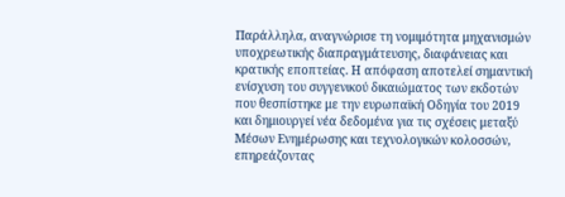Παράλληλα, αναγνώρισε τη νομιμότητα μηχανισμών υποχρεωτικής διαπραγμάτευσης, διαφάνειας και κρατικής εποπτείας. Η απόφαση αποτελεί σημαντική ενίσχυση του συγγενικού δικαιώματος των εκδοτών που θεσπίστηκε με την ευρωπαϊκή Οδηγία του 2019 και δημιουργεί νέα δεδομένα για τις σχέσεις μεταξύ Μέσων Ενημέρωσης και τεχνολογικών κολοσσών, επηρεάζοντας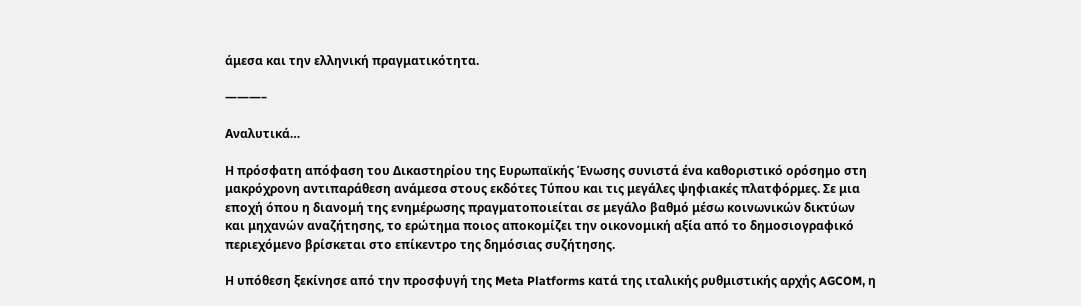άμεσα και την ελληνική πραγματικότητα.

———–

Αναλυτικά…

Η πρόσφατη απόφαση του Δικαστηρίου της Ευρωπαϊκής Ένωσης συνιστά ένα καθοριστικό ορόσημο στη μακρόχρονη αντιπαράθεση ανάμεσα στους εκδότες Τύπου και τις μεγάλες ψηφιακές πλατφόρμες. Σε μια εποχή όπου η διανομή της ενημέρωσης πραγματοποιείται σε μεγάλο βαθμό μέσω κοινωνικών δικτύων και μηχανών αναζήτησης, το ερώτημα ποιος αποκομίζει την οικονομική αξία από το δημοσιογραφικό περιεχόμενο βρίσκεται στο επίκεντρο της δημόσιας συζήτησης.

Η υπόθεση ξεκίνησε από την προσφυγή της Meta Platforms κατά της ιταλικής ρυθμιστικής αρχής AGCOM, η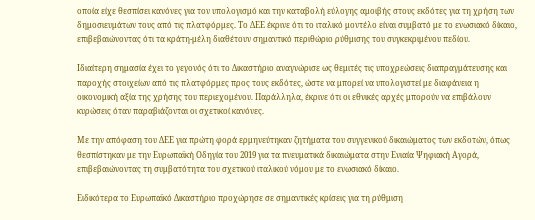οποία είχε θεσπίσει κανόνες για τον υπολογισμό και την καταβολή εύλογης αμοιβής στους εκδότες για τη χρήση των δημοσιευμάτων τους από τις πλατφόρμες. Το ΔΕΕ έκρινε ότι το ιταλικό μοντέλο είναι συμβατό με το ενωσιακό δίκαιο, επιβεβαιώνοντας ότι τα κράτη-μέλη διαθέτουν σημαντικό περιθώριο ρύθμισης του συγκεκριμένου πεδίου.

Ιδιαίτερη σημασία έχει το γεγονός ότι το Δικαστήριο αναγνώρισε ως θεμιτές τις υποχρεώσεις διαπραγμάτευσης και παροχής στοιχείων από τις πλατφόρμες προς τους εκδότες, ώστε να μπορεί να υπολογιστεί με διαφάνεια η οικονομική αξία της χρήσης του περιεχομένου. Παράλληλα, έκρινε ότι οι εθνικές αρχές μπορούν να επιβάλουν κυρώσεις όταν παραβιάζονται οι σχετικοί κανόνες.

Με την απόφαση του ΔΕΕ για πρώτη φορά ερμηνεύτηκαν ζητήματα του συγγενικού δικαιώματος των εκδοτών, όπως θεσπίστηκαν με την Ευρωπαϊκή Οδηγία του 2019 για τα πνευματικά δικαιώματα στην Ενιαία Ψηφιακή Αγορά, επιβεβαιώνοντας τη συμβατότητα του σχετικού ιταλικού νόμου με το ενωσιακό δίκαιο.

Ειδικότερα το Ευρωπαϊκό Δικαστήριο προχώρησε σε σημαντικές κρίσεις για τη ρύθμιση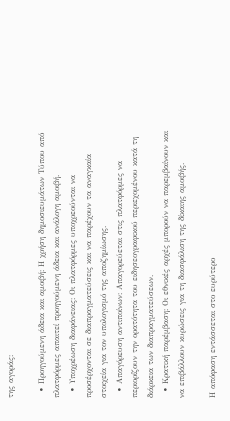της αγοράς:

  • Προηγούμενη άδεια και αμοιβή: Η χρήση δημοσιευμάτων Τύπου από πλατφόρμες απαιτεί προηγούμενη άδεια και ανάλογη αμοιβή.
  • Υποχρέωση διαφάνειας: Οι πλατφόρμες υποχρεούνται να προσέρχονται σε διαπραγματεύσεις και να παρέχουν τα αναγκαία στοιχεία για τον υπολογισμό της αποζημίωσης.
  • Απαγόρευση αντιποίνων: Απαγορεύεται στις πλατφόρμες να περιορίζουν την ορατότητα του ειδησεογραφικού περιεχομένου κατά τη διάρκεια των διαπραγματεύσεων.
  • Κρατική παρέμβαση: Οι εθνικές αρχές μπορούν να παρεμβαίνουν και να επιβάλλουν κυρώσεις για τη διασφάλιση της δίκαιης αμοιβής.

Η απόφαση εντάσσεται στο ευρύτερο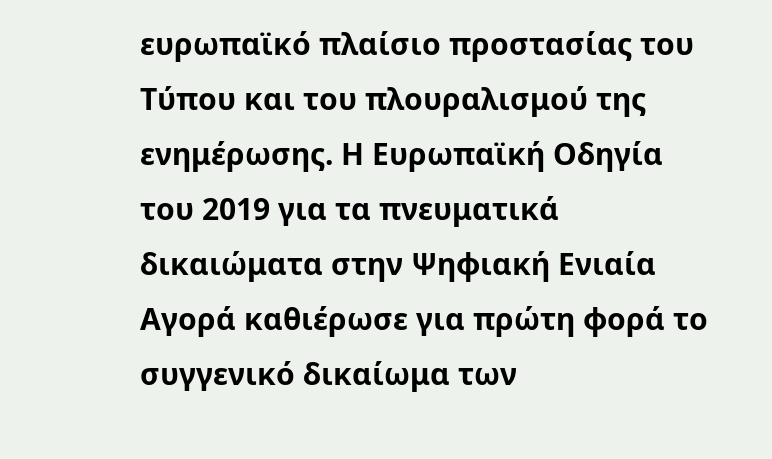ευρωπαϊκό πλαίσιο προστασίας του Τύπου και του πλουραλισμού της ενημέρωσης. Η Ευρωπαϊκή Οδηγία του 2019 για τα πνευματικά δικαιώματα στην Ψηφιακή Ενιαία Αγορά καθιέρωσε για πρώτη φορά το συγγενικό δικαίωμα των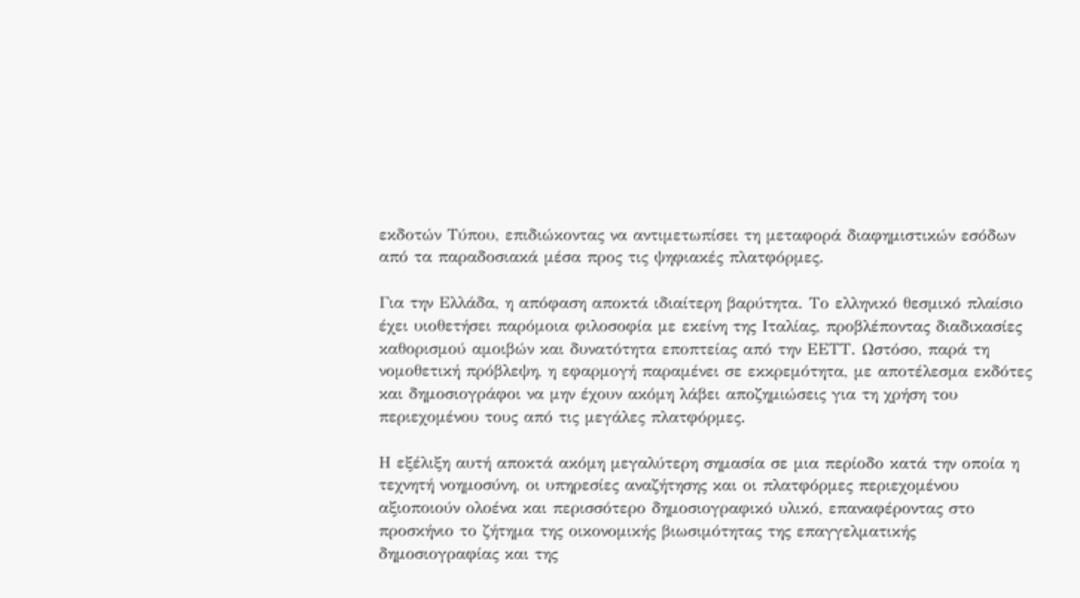εκδοτών Τύπου, επιδιώκοντας να αντιμετωπίσει τη μεταφορά διαφημιστικών εσόδων από τα παραδοσιακά μέσα προς τις ψηφιακές πλατφόρμες.

Για την Ελλάδα, η απόφαση αποκτά ιδιαίτερη βαρύτητα. Το ελληνικό θεσμικό πλαίσιο έχει υιοθετήσει παρόμοια φιλοσοφία με εκείνη της Ιταλίας, προβλέποντας διαδικασίες καθορισμού αμοιβών και δυνατότητα εποπτείας από την ΕΕΤΤ. Ωστόσο, παρά τη νομοθετική πρόβλεψη, η εφαρμογή παραμένει σε εκκρεμότητα, με αποτέλεσμα εκδότες και δημοσιογράφοι να μην έχουν ακόμη λάβει αποζημιώσεις για τη χρήση του περιεχομένου τους από τις μεγάλες πλατφόρμες.

Η εξέλιξη αυτή αποκτά ακόμη μεγαλύτερη σημασία σε μια περίοδο κατά την οποία η τεχνητή νοημοσύνη, οι υπηρεσίες αναζήτησης και οι πλατφόρμες περιεχομένου αξιοποιούν ολοένα και περισσότερο δημοσιογραφικό υλικό, επαναφέροντας στο προσκήνιο το ζήτημα της οικονομικής βιωσιμότητας της επαγγελματικής δημοσιογραφίας και της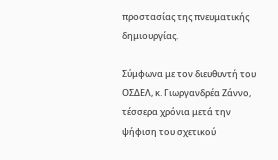προστασίας της πνευματικής δημιουργίας.

Σύμφωνα με τον διευθυντή του ΟΣΔΕΛ, κ. Γιωργανδρέα Ζάννο, τέσσερα χρόνια μετά την ψήφιση του σχετικού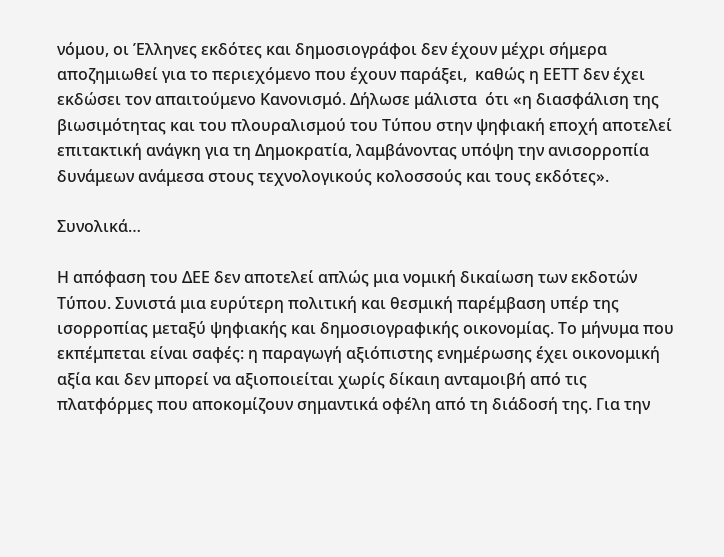νόμου, οι Έλληνες εκδότες και δημοσιογράφοι δεν έχουν μέχρι σήμερα αποζημιωθεί για το περιεχόμενο που έχουν παράξει,  καθώς η ΕΕΤΤ δεν έχει εκδώσει τον απαιτούμενο Κανονισμό. Δήλωσε μάλιστα  ότι «η διασφάλιση της βιωσιμότητας και του πλουραλισμού του Τύπου στην ψηφιακή εποχή αποτελεί επιτακτική ανάγκη για τη Δημοκρατία, λαμβάνοντας υπόψη την ανισορροπία δυνάμεων ανάμεσα στους τεχνολογικούς κολοσσούς και τους εκδότες».

Συνολικά…

Η απόφαση του ΔΕΕ δεν αποτελεί απλώς μια νομική δικαίωση των εκδοτών Τύπου. Συνιστά μια ευρύτερη πολιτική και θεσμική παρέμβαση υπέρ της ισορροπίας μεταξύ ψηφιακής και δημοσιογραφικής οικονομίας. Το μήνυμα που εκπέμπεται είναι σαφές: η παραγωγή αξιόπιστης ενημέρωσης έχει οικονομική αξία και δεν μπορεί να αξιοποιείται χωρίς δίκαιη ανταμοιβή από τις πλατφόρμες που αποκομίζουν σημαντικά οφέλη από τη διάδοσή της. Για την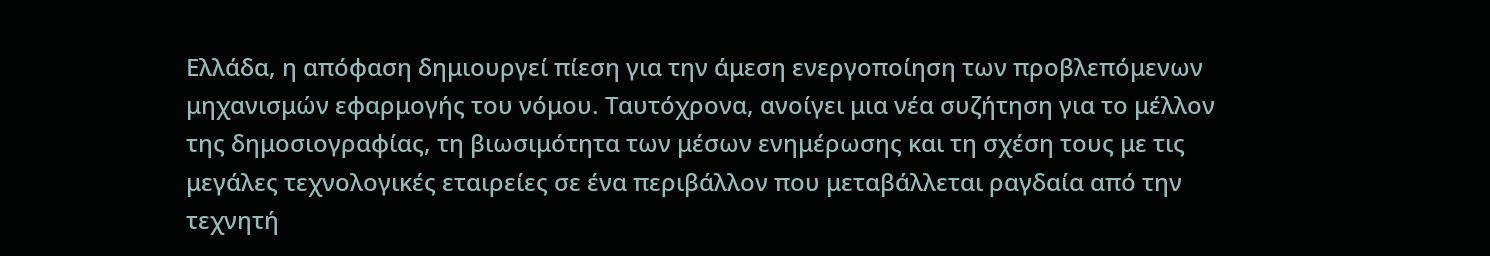Ελλάδα, η απόφαση δημιουργεί πίεση για την άμεση ενεργοποίηση των προβλεπόμενων μηχανισμών εφαρμογής του νόμου. Ταυτόχρονα, ανοίγει μια νέα συζήτηση για το μέλλον της δημοσιογραφίας, τη βιωσιμότητα των μέσων ενημέρωσης και τη σχέση τους με τις μεγάλες τεχνολογικές εταιρείες σε ένα περιβάλλον που μεταβάλλεται ραγδαία από την τεχνητή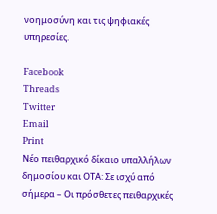νοημοσύνη και τις ψηφιακές υπηρεσίες.

Facebook
Threads
Twitter
Email
Print
Νέο πειθαρχικό δίκαιο υπαλλήλων δημοσίου και ΟΤΑ: Σε ισχύ από σήμερα – Οι πρόσθετες πειθαρχικές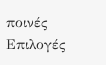ποινές
Επιλογές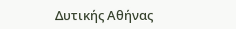Δυτικής Αθήνας